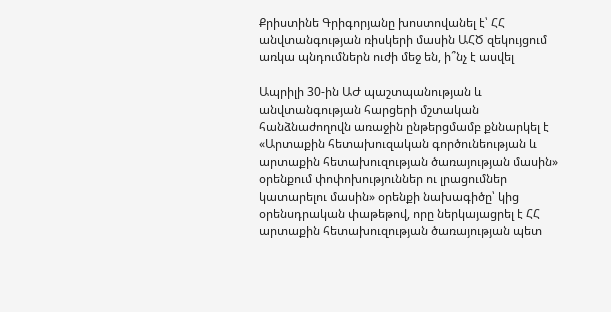Քրիստինե Գրիգորյանը խոստովանել է՝ ՀՀ անվտանգության ռիսկերի մասին ԱՀԾ զեկույցում առկա պնդումներն ուժի մեջ են, ի՞նչ է ասվել

Ապրիլի 30-ին ԱԺ պաշտպանության և անվտանգության հարցերի մշտական հանձնաժողովն առաջին ընթերցմամբ քննարկել է «Արտաքին հետախուզական գործունեության և արտաքին հետախուզության ծառայության մասին» օրենքում փոփոխություններ ու լրացումներ կատարելու մասին» օրենքի նախագիծը՝ կից օրենսդրական փաթեթով, որը ներկայացրել է ՀՀ արտաքին հետախուզության ծառայության պետ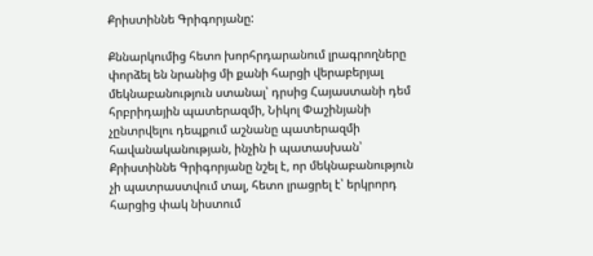Քրիստիննե Գրիգորյանը:

Քննարկումից հետո խորհրդարանում լրագրողները փորձել են նրանից մի քանի հարցի վերաբերյալ մեկնաբանություն ստանալ՝ դրսից Հայաստանի դեմ հրբրիդային պատերազմի, Նիկոլ Փաշինյանի չընտրվելու դեպքում աշնանը պատերազմի հավանականության, ինչին ի պատասխան՝ Քրիստիննե Գրիգորյանը նշել է, որ մեկնաբանություն չի պատրաստվում տալ, հետո լրացրել է՝ երկրորդ հարցից փակ նիստում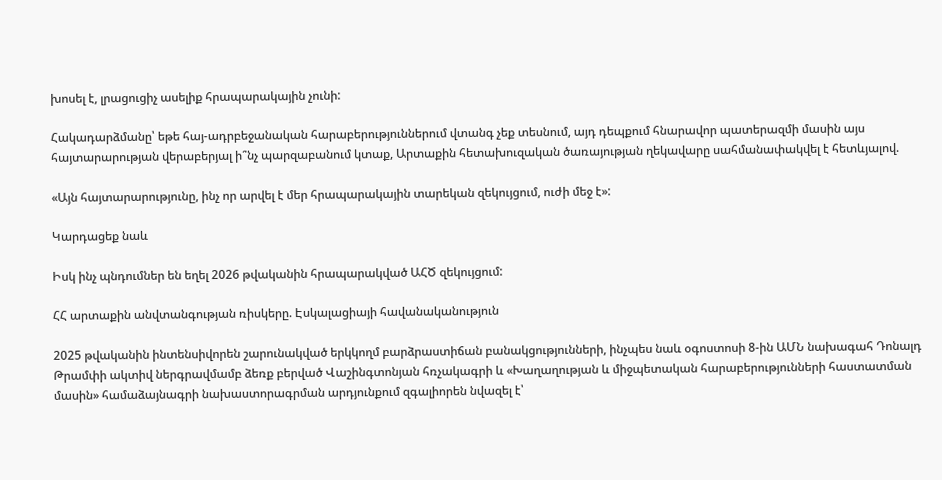խոսել է, լրացուցիչ ասելիք հրապարակային չունի:

Հակադարձմանը՝ եթե հայ-ադրբեջանական հարաբերություններում վտանգ չեք տեսնում, այդ դեպքում հնարավոր պատերազմի մասին այս հայտարարության վերաբերյալ ի՞նչ պարզաբանում կտաք, Արտաքին հետախուզական ծառայության ղեկավարը սահմանափակվել է հետևյալով.

«Այն հայտարարությունը, ինչ որ արվել է մեր հրապարակային տարեկան զեկույցում, ուժի մեջ է»:

Կարդացեք նաև

Իսկ ինչ պնդումներ են եղել 2026 թվականին հրապարակված ԱՀԾ զեկույցում:

ՀՀ արտաքին անվտանգության ռիսկերը. Էսկալացիայի հավանականություն

2025 թվականին ինտենսիվորեն շարունակված երկկողմ բարձրաստիճան բանակցությունների, ինչպես նաև օգոստոսի 8-ին ԱՄՆ նախագահ Դոնալդ Թրամփի ակտիվ ներգրավմամբ ձեռք բերված Վաշինգտոնյան հռչակագրի և «Խաղաղության և միջպետական հարաբերությունների հաստատման մասին» համաձայնագրի նախաստորագրման արդյունքում զգալիորեն նվազել է՝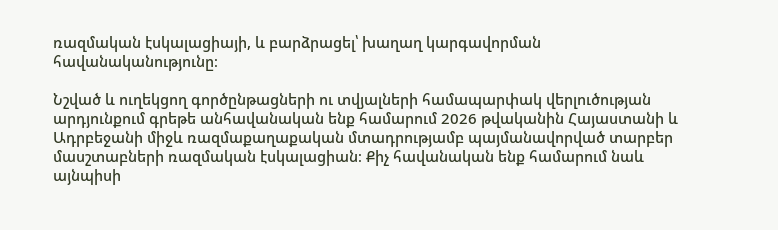ռազմական էսկալացիայի, և բարձրացել՝ խաղաղ կարգավորման հավանականությունը։

Նշված և ուղեկցող գործընթացների ու տվյալների համապարփակ վերլուծության արդյունքում գրեթե անհավանական ենք համարում 2026 թվականին Հայաստանի և Ադրբեջանի միջև ռազմաքաղաքական մտադրությամբ պայմանավորված տարբեր մասշտաբների ռազմական էսկալացիան։ Քիչ հավանական ենք համարում նաև այնպիսի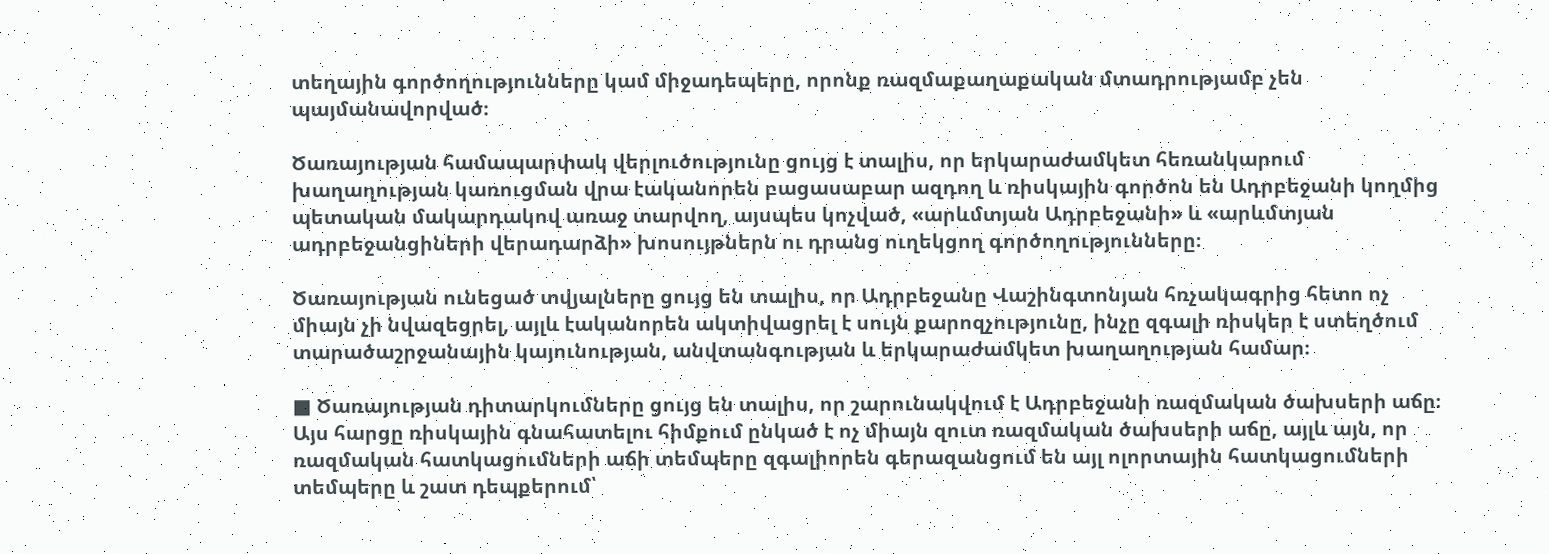տեղային գործողությունները կամ միջադեպերը, որոնք ռազմաքաղաքական մտադրությամբ չեն պայմանավորված։

Ծառայության համապարփակ վերլուծությունը ցույց է տալիս, որ երկարաժամկետ հեռանկարում խաղաղության կառուցման վրա էականորեն բացասաբար ազդող և ռիսկային գործոն են Ադրբեջանի կողմից պետական մակարդակով առաջ տարվող, այսպես կոչված, «արևմտյան Ադրբեջանի» և «արևմտյան ադրբեջանցիների վերադարձի» խոսույթներն ու դրանց ուղեկցող գործողությունները։

Ծառայության ունեցած տվյալները ցույց են տալիս, որ Ադրբեջանը Վաշինգտոնյան հռչակագրից հետո ոչ միայն չի նվազեցրել, այլև էականորեն ակտիվացրել է սույն քարոզչությունը, ինչը զգալի ռիսկեր է ստեղծում տարածաշրջանային կայունության, անվտանգության և երկարաժամկետ խաղաղության համար։

■ Ծառայության դիտարկումները ցույց են տալիս, որ շարունակվում է Ադրբեջանի ռազմական ծախսերի աճը։ Այս հարցը ռիսկային գնահատելու հիմքում ընկած է ոչ միայն զուտ ռազմական ծախսերի աճը, այլև այն, որ ռազմական հատկացումների աճի տեմպերը զգալիորեն գերազանցում են այլ ոլորտային հատկացումների տեմպերը և շատ դեպքերում՝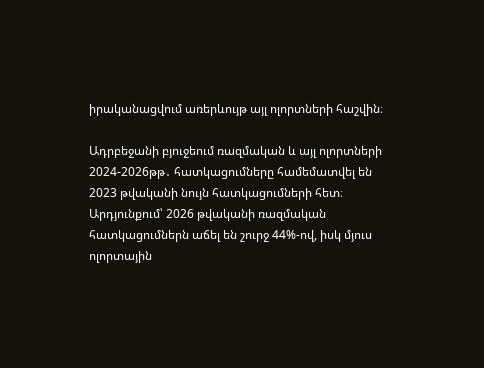իրականացվում առերևույթ այլ ոլորտների հաշվին։

Ադրբեջանի բյուջեում ռազմական և այլ ոլորտների 2024-2026թթ․ հատկացումները համեմատվել են 2023 թվականի նույն հատկացումների հետ։ Արդյունքում՝ 2026 թվականի ռազմական հատկացումներն աճել են շուրջ 44%-ով, իսկ մյուս ոլորտային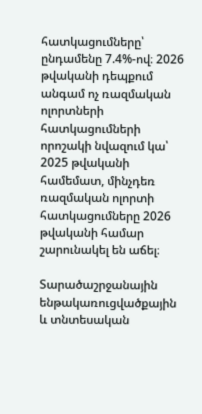հատկացումները՝ ընդամենը 7.4%-ով։ 2026 թվականի դեպքում անգամ ոչ ռազմական ոլորտների հատկացումների որոշակի նվազում կա՝ 2025 թվականի համեմատ, մինչդեռ ռազմական ոլորտի հատկացումները 2026 թվականի համար շարունակել են աճել։

Տարածաշրջանային ենթակառուցվածքային և տնտեսական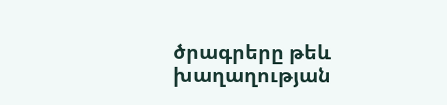ծրագրերը թեև խաղաղության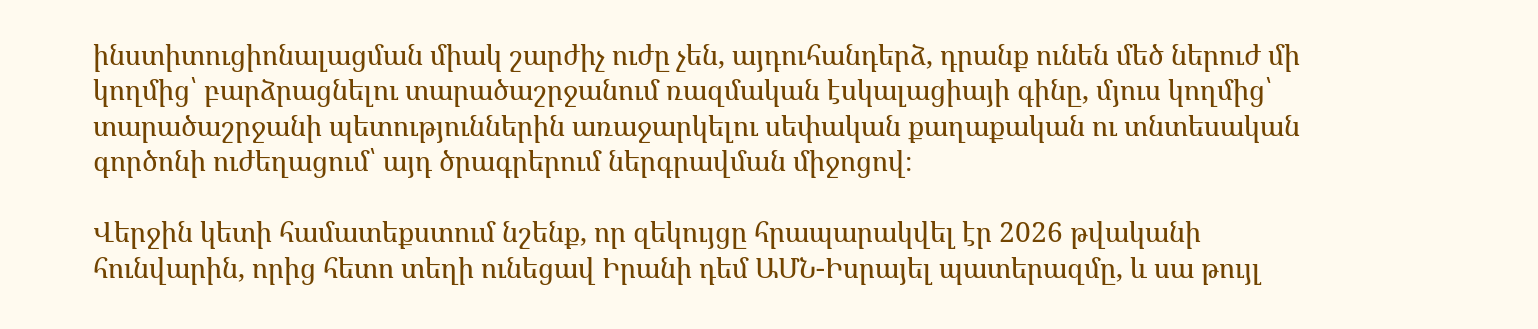ինստիտուցիոնալացման միակ շարժիչ ուժը չեն, այդուհանդերձ, դրանք ունեն մեծ ներուժ մի կողմից՝ բարձրացնելու տարածաշրջանում ռազմական էսկալացիայի գինը, մյուս կողմից՝ տարածաշրջանի պետություններին առաջարկելու սեփական քաղաքական ու տնտեսական գործոնի ուժեղացում՝ այդ ծրագրերում ներգրավման միջոցով։

Վերջին կետի համատեքստում նշենք, որ զեկույցը հրապարակվել էր 2026 թվականի հունվարին, որից հետո տեղի ունեցավ Իրանի դեմ ԱՄՆ-Իսրայել պատերազմը, և սա թույլ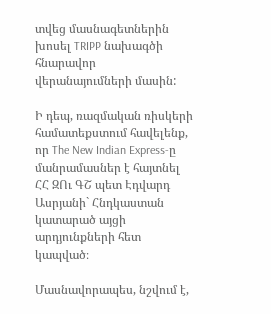տվեց մասնագետներին խոսել TRIPP նախագծի հնարավոր վերանայումների մասին:

Ի դեպ, ռազմական ռիսկերի համատեքստում հավելենք, որ The New Indian Express-ը մանրամասներ է հայտնել ՀՀ ԶՈւ ԳՇ պետ Էդվարդ Ասրյանի` Հնդկաստան կատարած այցի արդյունքների հետ կապված։

Մասնավորապես, նշվում է,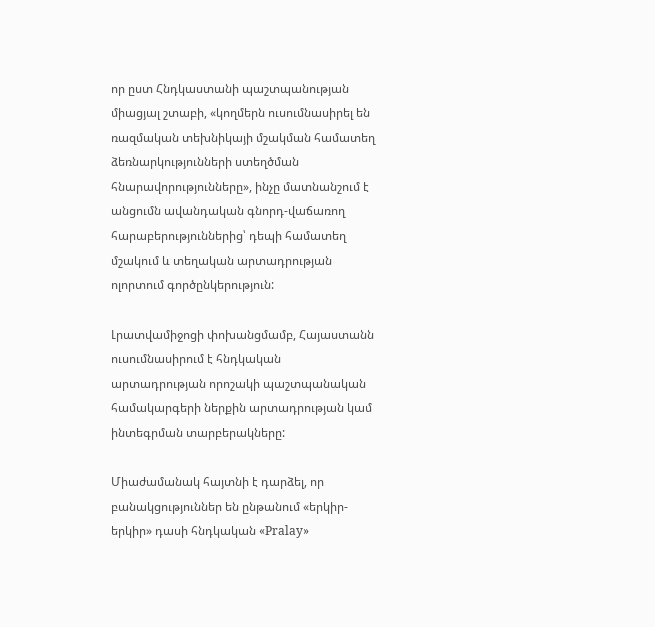որ ըստ Հնդկաստանի պաշտպանության միացյալ շտաբի, «կողմերն ուսումնասիրել են ռազմական տեխնիկայի մշակման համատեղ ձեռնարկությունների ստեղծման հնարավորությունները», ինչը մատնանշում է անցումն ավանդական գնորդ-վաճառող հարաբերություններից՝ դեպի համատեղ մշակում և տեղական արտադրության ոլորտում գործընկերություն:

Լրատվամիջոցի փոխանցմամբ, Հայաստանն ուսումնասիրում է հնդկական արտադրության որոշակի պաշտպանական համակարգերի ներքին արտադրության կամ ինտեգրման տարբերակները:

Միաժամանակ հայտնի է դարձել, որ բանակցություններ են ընթանում «երկիր-երկիր» դասի հնդկական «Pralay»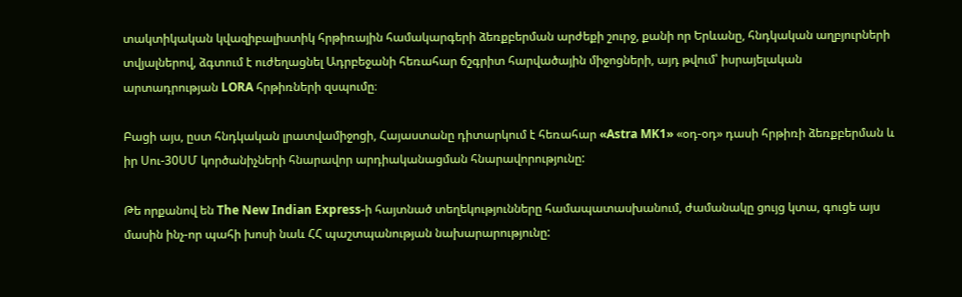տակտիկական կվազիբալիստիկ հրթիռային համակարգերի ձեռքբերման արժեքի շուրջ, քանի որ Երևանը, հնդկական աղբյուրների տվյալներով, ձգտում է ուժեղացնել Ադրբեջանի հեռահար ճշգրիտ հարվածային միջոցների, այդ թվում՝ իսրայելական արտադրության LORA հրթիռների զսպումը։

Բացի այս, ըստ հնդկական լրատվամիջոցի, Հայաստանը դիտարկում է հեռահար «Astra MK1» «օդ-օդ» դասի հրթիռի ձեռքբերման և իր Սու-30ՍՄ կործանիչների հնարավոր արդիականացման հնարավորությունը:

Թե որքանով են The New Indian Express-ի հայտնած տեղեկությունները համապատասխանում, ժամանակը ցույց կտա, գուցե այս մասին ինչ-որ պահի խոսի նաև ՀՀ պաշտպանության նախարարությունը: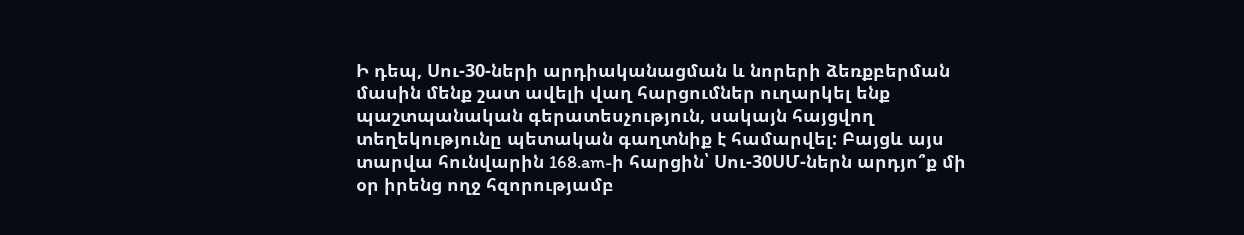Ի դեպ, Սու-30-ների արդիականացման և նորերի ձեռքբերման մասին մենք շատ ավելի վաղ հարցումներ ուղարկել ենք պաշտպանական գերատեսչություն, սակայն հայցվող տեղեկությունը պետական գաղտնիք է համարվել: Բայցև այս տարվա հունվարին 168.am-ի հարցին՝ Սու-30ՍՄ-ներն արդյո՞ք մի օր իրենց ողջ հզորությամբ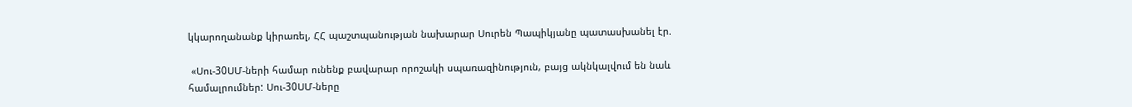կկարողանանք կիրառել, ՀՀ պաշտպանության նախարար Սուրեն Պապիկյանը պատասխանել էր.

 «Սու-30ՍՄ-ների համար ունենք բավարար որոշակի սպառազինություն, բայց ակնկալվում են նաև համալրումներ: Սու-30ՍՄ-ները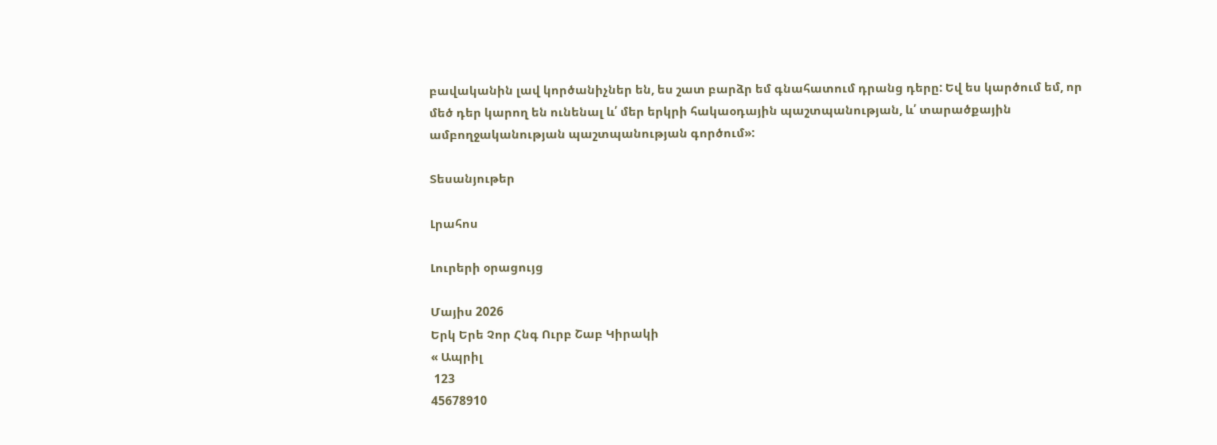բավականին լավ կործանիչներ են, ես շատ բարձր եմ գնահատում դրանց դերը: Եվ ես կարծում եմ, որ մեծ դեր կարող են ունենալ և՛ մեր երկրի հակաօդային պաշտպանության, և՛ տարածքային ամբողջականության պաշտպանության գործում»:

Տեսանյութեր

Լրահոս

Լուրերի օրացույց

Մայիս 2026
Երկ Երե Չոր Հնգ Ուրբ Շաբ Կիրակի
« Ապրիլ
 123
45678910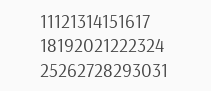11121314151617
18192021222324
25262728293031